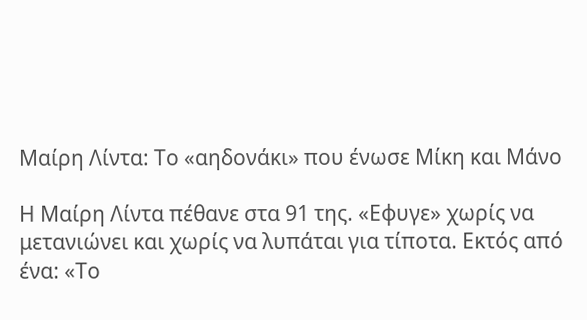Μαίρη Λίντα: Το «αηδονάκι» που ένωσε Μίκη και Μάνο

Η Μαίρη Λίντα πέθανε στα 91 της. «Εφυγε» χωρίς να μετανιώνει και χωρίς να λυπάται για τίποτα. Εκτός από ένα: «Το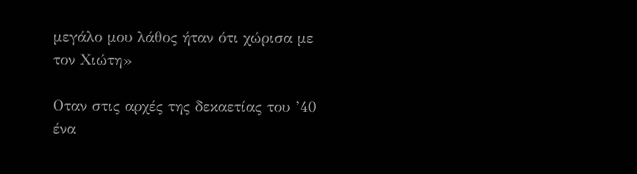μεγάλο μου λάθος ήταν ότι χώρισα με τον Χιώτη»

Οταν στις αρχές της δεκαετίας του ’40 ένα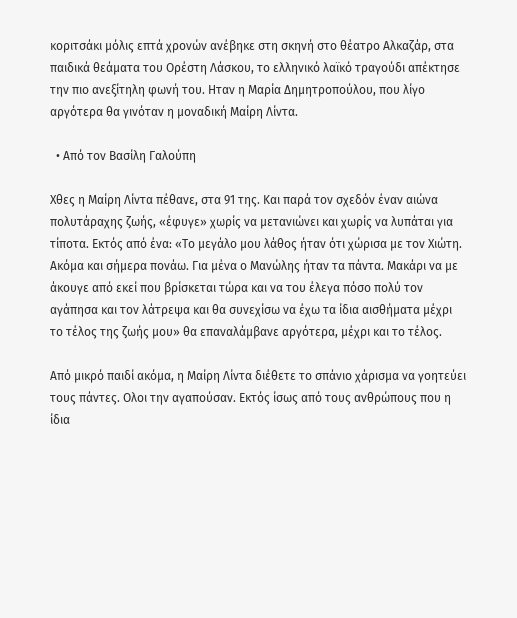κοριτσάκι μόλις επτά χρονών ανέβηκε στη σκηνή στο θέατρο Αλκαζάρ, στα παιδικά θεάματα του Ορέστη Λάσκου, το ελληνικό λαϊκό τραγούδι απέκτησε την πιο ανεξίτηλη φωνή του. Ηταν η Μαρία Δημητροπούλου, που λίγο αργότερα θα γινόταν η μοναδική Μαίρη Λίντα.

  • Από τον Βασίλη Γαλούπη

Χθες η Μαίρη Λίντα πέθανε, στα 91 της. Και παρά τον σχεδόν έναν αιώνα πολυτάραχης ζωής, «έφυγε» χωρίς να μετανιώνει και χωρίς να λυπάται για τίποτα. Εκτός από ένα: «Το μεγάλο μου λάθος ήταν ότι χώρισα με τον Χιώτη. Ακόμα και σήμερα πονάω. Για μένα ο Μανώλης ήταν τα πάντα. Μακάρι να με άκουγε από εκεί που βρίσκεται τώρα και να του έλεγα πόσο πολύ τον αγάπησα και τον λάτρεψα και θα συνεχίσω να έχω τα ίδια αισθήματα μέχρι το τέλος της ζωής μου» θα επαναλάμβανε αργότερα, μέχρι και το τέλος.

Από μικρό παιδί ακόμα, η Μαίρη Λίντα διέθετε το σπάνιο χάρισμα να γοητεύει τους πάντες. Ολοι την αγαπούσαν. Εκτός ίσως από τους ανθρώπους που η ίδια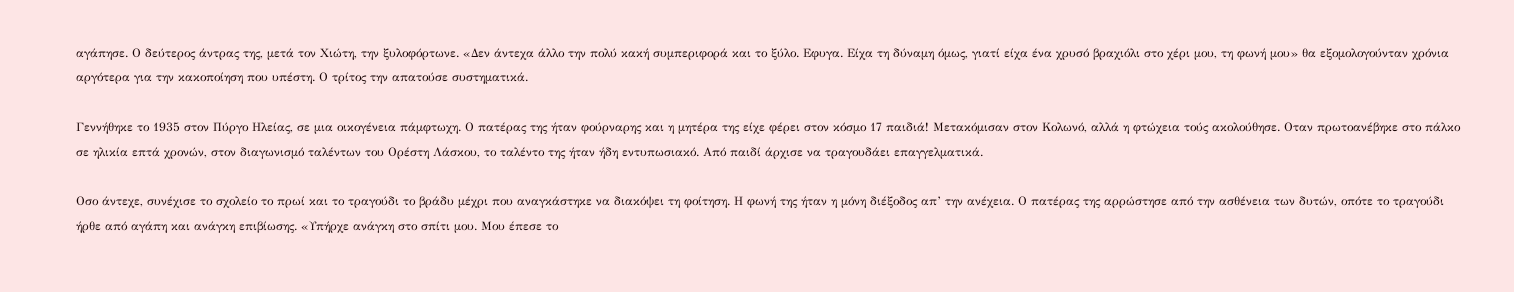αγάπησε. Ο δεύτερος άντρας της, μετά τον Χιώτη, την ξυλοφόρτωνε. «Δεν άντεχα άλλο την πολύ κακή συμπεριφορά και το ξύλο. Εφυγα. Είχα τη δύναμη όμως, γιατί είχα ένα χρυσό βραχιόλι στο χέρι μου, τη φωνή μου» θα εξομολογούνταν χρόνια αργότερα για την κακοποίηση που υπέστη. Ο τρίτος την απατούσε συστηματικά.

Γεννήθηκε το 1935 στον Πύργο Ηλείας, σε μια οικογένεια πάμφτωχη. Ο πατέρας της ήταν φούρναρης και η μητέρα της είχε φέρει στον κόσμο 17 παιδιά! Μετακόμισαν στον Κολωνό, αλλά η φτώχεια τούς ακολούθησε. Οταν πρωτοανέβηκε στο πάλκο σε ηλικία επτά χρονών, στον διαγωνισμό ταλέντων του Ορέστη Λάσκου, το ταλέντο της ήταν ήδη εντυπωσιακό. Από παιδί άρχισε να τραγουδάει επαγγελματικά.

Οσο άντεχε, συνέχισε το σχολείο το πρωί και το τραγούδι το βράδυ μέχρι που αναγκάστηκε να διακόψει τη φοίτηση. Η φωνή της ήταν η μόνη διέξοδος απ’ την ανέχεια. Ο πατέρας της αρρώστησε από την ασθένεια των δυτών, οπότε το τραγούδι ήρθε από αγάπη και ανάγκη επιβίωσης. «Υπήρχε ανάγκη στο σπίτι μου. Μου έπεσε το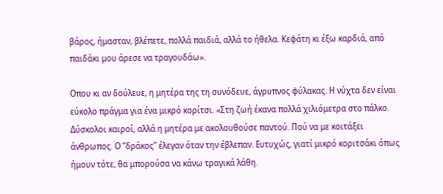βάρος, ήμασταν, βλέπετε, πολλά παιδιά, αλλά το ήθελα. Κεφάτη κι έξω καρδιά, από παιδάκι μου άρεσε να τραγουδάω».

Οπου κι αν δούλευε, η μητέρα της τη συνόδευε, άγρυπνος φύλακας. Η νύχτα δεν είναι εύκολο πράγμα για ένα μικρό κορίτσι. «Στη ζωή έκανα πολλά χιλιόμετρα στο πάλκο. Δύσκολοι καιροί, αλλά η μητέρα με ακολουθούσε παντού. Πού να με κοιτάξει άνθρωπος. Ο “δράκος” έλεγαν όταν την έβλεπαν. Ευτυχώς, γιατί μικρό κοριτσάκι όπως ήμουν τότε, θα μπορούσα να κάνω τραγικά λάθη.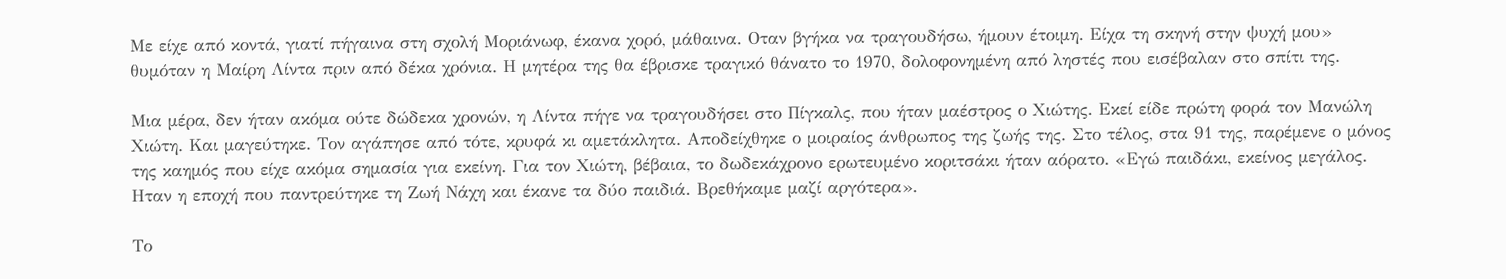Με είχε από κοντά, γιατί πήγαινα στη σχολή Μοριάνωφ, έκανα χορό, μάθαινα. Οταν βγήκα να τραγουδήσω, ήμουν έτοιμη. Είχα τη σκηνή στην ψυχή μου» θυμόταν η Μαίρη Λίντα πριν από δέκα χρόνια. Η μητέρα της θα έβρισκε τραγικό θάνατο το 1970, δολοφονημένη από ληστές που εισέβαλαν στο σπίτι της.

Μια μέρα, δεν ήταν ακόμα ούτε δώδεκα χρονών, η Λίντα πήγε να τραγουδήσει στο Πίγκαλς, που ήταν μαέστρος ο Χιώτης. Εκεί είδε πρώτη φορά τον Μανώλη Χιώτη. Και μαγεύτηκε. Τον αγάπησε από τότε, κρυφά κι αμετάκλητα. Αποδείχθηκε ο μοιραίος άνθρωπος της ζωής της. Στο τέλος, στα 91 της, παρέμενε ο μόνος της καημός που είχε ακόμα σημασία για εκείνη. Για τον Χιώτη, βέβαια, το δωδεκάχρονο ερωτευμένο κοριτσάκι ήταν αόρατο. «Εγώ παιδάκι, εκείνος μεγάλος. Ηταν η εποχή που παντρεύτηκε τη Ζωή Νάχη και έκανε τα δύο παιδιά. Βρεθήκαμε μαζί αργότερα».

Το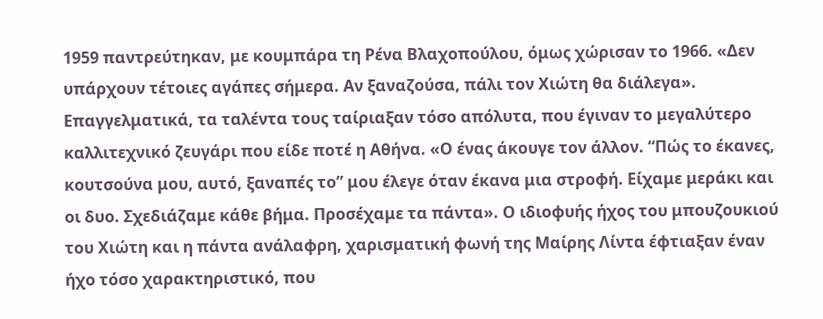1959 παντρεύτηκαν, με κουμπάρα τη Ρένα Βλαχοπούλου, όμως χώρισαν το 1966. «Δεν υπάρχουν τέτοιες αγάπες σήμερα. Αν ξαναζούσα, πάλι τον Χιώτη θα διάλεγα». Επαγγελματικά, τα ταλέντα τους ταίριαξαν τόσο απόλυτα, που έγιναν το μεγαλύτερο καλλιτεχνικό ζευγάρι που είδε ποτέ η Αθήνα. «Ο ένας άκουγε τον άλλον. “Πώς το έκανες, κουτσούνα μου, αυτό, ξαναπές το” μου έλεγε όταν έκανα μια στροφή. Είχαμε μεράκι και οι δυο. Σχεδιάζαμε κάθε βήμα. Προσέχαμε τα πάντα». Ο ιδιοφυής ήχος του μπουζουκιού του Χιώτη και η πάντα ανάλαφρη, χαρισματική φωνή της Μαίρης Λίντα έφτιαξαν έναν ήχο τόσο χαρακτηριστικό, που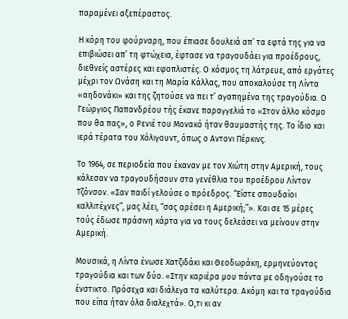παραμένει αξεπέραστος.

Η κόρη του φούρναρη, που έπιασε δουλειά απ’ τα εφτά της για να επιβιώσει απ’ τη φτώχεια, έφτασε να τραγουδάει για προέδρους, διεθνείς αστέρες και εφοπλιστές. Ο κόσμος τη λάτρευε, από εργάτες μέχρι τον Ωνάση και τη Μαρία Κάλλας, που αποκαλούσε τη Λίντα «αηδονάκι» και της ζητούσε να πει τ’ αγαπημένα της τραγούδια. Ο Γεώργιος Παπανδρέου τής έκανε παραγγελιά το «Στον άλλο κόσμο που θα πας», ο Ρενιέ του Μονακό ήταν θαυμαστής της. Το ίδιο και ιερά τέρατα του Χόλιγουντ, όπως ο Αντονι Πέρκινς.

Το 1964, σε περιοδεία που έκαναν με τον Χιώτη στην Αμερική, τους κάλεσαν να τραγουδήσουν στα γενέθλια του προέδρου Λίντον Τζόνσον. «Σαν παιδί γελούσε ο πρόεδρος. “Είστε σπουδαίοι καλλιτέχνες”, μας λέει, “σας αρέσει η Αμερική;”». Και σε 15 μέρες τούς έδωσε πράσινη κάρτα για να τους δελεάσει να μείνουν στην Αμερική.

Μουσικά, η Λίντα ένωσε Χατζιδάκι και Θεοδωράκη, ερμηνεύοντας τραγούδια και των δύο. «Στην καριέρα μου πάντα με οδηγούσε το ένστικτο. Πρόσεχα και διάλεγα τα καλύτερα. Ακόμη και τα τραγούδια που είπα ήταν όλα διαλεχτά». Ο,τι κι αν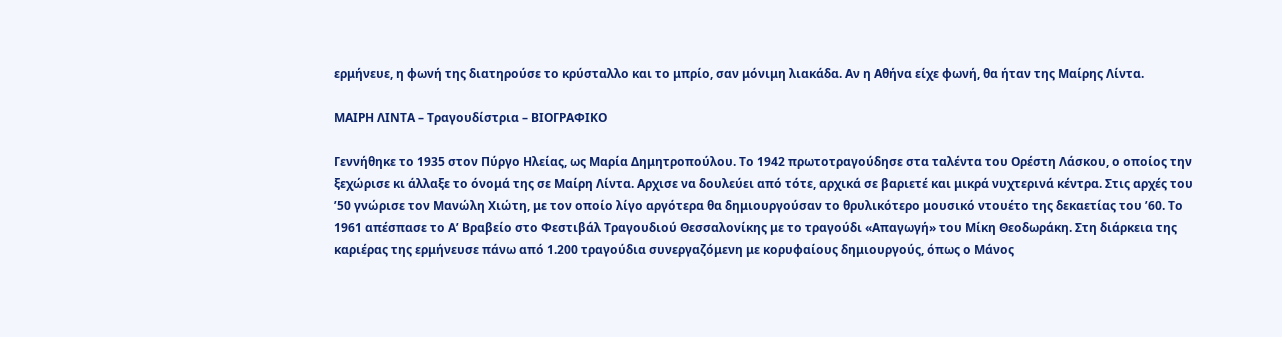ερμήνευε, η φωνή της διατηρούσε το κρύσταλλο και το μπρίο, σαν μόνιμη λιακάδα. Αν η Αθήνα είχε φωνή, θα ήταν της Μαίρης Λίντα.

ΜΑΙΡΗ ΛΙΝΤΑ – Τραγουδίστρια – ΒΙΟΓΡΑΦΙΚΟ

Γεννήθηκε το 1935 στον Πύργο Ηλείας, ως Μαρία Δημητροπούλου. Το 1942 πρωτοτραγούδησε στα ταλέντα του Ορέστη Λάσκου, ο οποίος την ξεχώρισε κι άλλαξε το όνομά της σε Μαίρη Λίντα. Αρχισε να δουλεύει από τότε, αρχικά σε βαριετέ και μικρά νυχτερινά κέντρα. Στις αρχές του ’50 γνώρισε τον Μανώλη Χιώτη, με τον οποίο λίγο αργότερα θα δημιουργούσαν το θρυλικότερο μουσικό ντουέτο της δεκαετίας του ’60. Το 1961 απέσπασε το Α’ Βραβείο στο Φεστιβάλ Τραγουδιού Θεσσαλονίκης με το τραγούδι «Απαγωγή» του Μίκη Θεοδωράκη. Στη διάρκεια της καριέρας της ερμήνευσε πάνω από 1.200 τραγούδια συνεργαζόμενη με κορυφαίους δημιουργούς, όπως ο Μάνος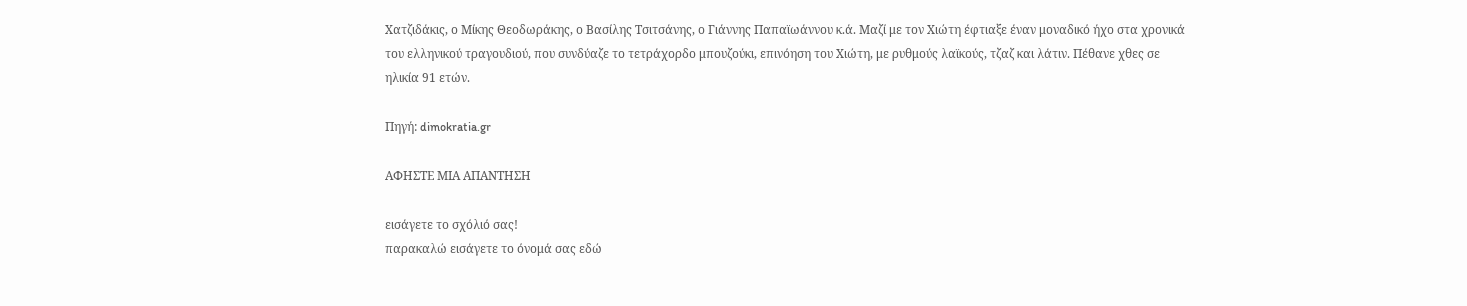Χατζιδάκις, ο Μίκης Θεοδωράκης, ο Βασίλης Τσιτσάνης, ο Γιάννης Παπαϊωάννου κ.ά. Μαζί με τον Χιώτη έφτιαξε έναν μοναδικό ήχο στα χρονικά του ελληνικού τραγουδιού, που συνδύαζε το τετράχορδο μπουζούκι, επινόηση του Χιώτη, με ρυθμούς λαϊκούς, τζαζ και λάτιν. Πέθανε χθες σε ηλικία 91 ετών.

Πηγή: dimokratia.gr

ΑΦΗΣΤΕ ΜΙΑ ΑΠΑΝΤΗΣΗ

εισάγετε το σχόλιό σας!
παρακαλώ εισάγετε το όνομά σας εδώ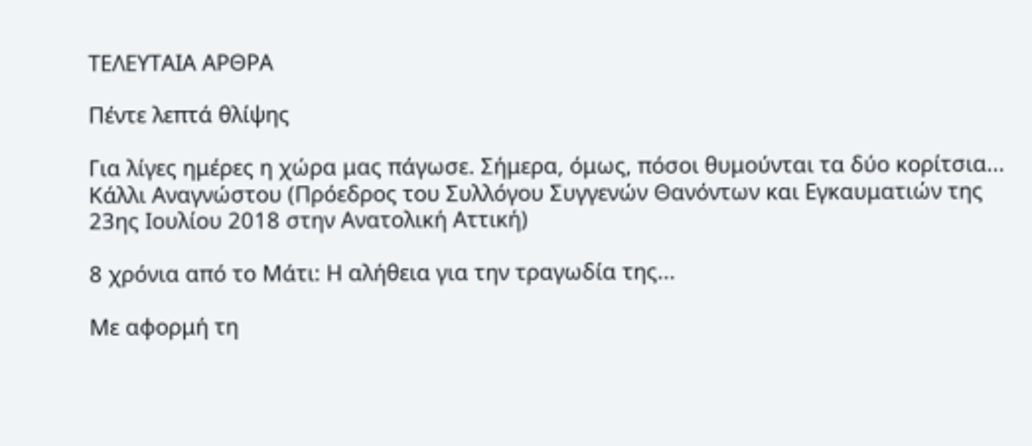ΤΕΛΕΥΤΑΙΑ ΑΡΘΡΑ

Πέντε λεπτά θλίψης

Για λίγες ημέρες η χώρα μας πάγωσε. Σήμερα, όμως, πόσοι θυμούνται τα δύο κορίτσια...
Κάλλι Αναγνώστου (Πρόεδρος του Συλλόγου Συγγενών Θανόντων και Εγκαυματιών της 23ης Ιουλίου 2018 στην Ανατολική Αττική)

8 χρόνια από το Μάτι: Η αλήθεια για την τραγωδία της...

Με αφορμή τη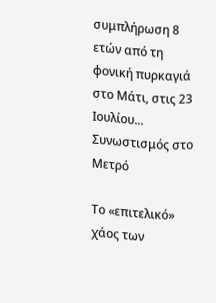συμπλήρωση 8 ετών από τη φονική πυρκαγιά στο Μάτι, στις 23 Ιουλίου...
Συνωστισμός στο Μετρό

Το «επιτελικό» χάος των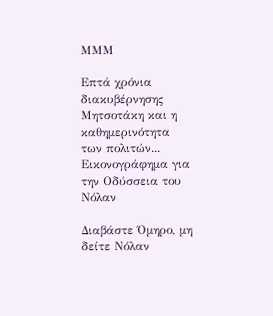ΜΜΜ

Επτά χρόνια διακυβέρνησης Μητσοτάκη και η καθημερινότητα των πολιτών...
Εικονογράφημα για την Οδύσσεια του Νόλαν

Διαβάστε Όμηρο, μη δείτε Νόλαν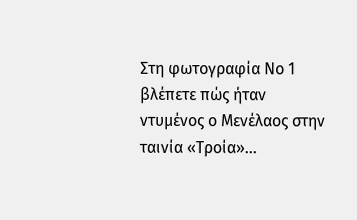Στη φωτογραφία Νο 1 βλέπετε πώς ήταν ντυμένος ο Μενέλαος στην ταινία «Τροία»...